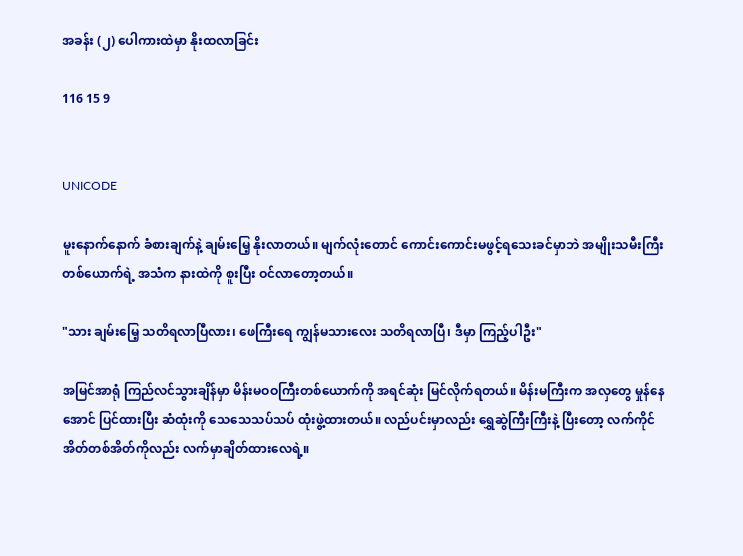အခန်း (၂) ပေါကားထဲမှာ နိုးထလာခြင်း

116 15 9


UNICODE

မူးနောက်နောက် ခံစားချက်နဲ့ ချမ်းမြေ့ နိုးလာတယ်။ မျက်လုံးတောင် ကောင်းကောင်းမဖွင့်ရသေးခင်မှာဘဲ အမျိုးသမီးကြီးတစ်ယောက်ရဲ့ အသံက နားထဲကို စူးပြီး ဝင်လာတော့တယ်။

"သား ချမ်းမြေ့ သတိရလာပြီလား၊ ဖေကြီးရေ ကျွန်မသားလေး သတိရလာပြီ၊ ဒီမှာ ကြည့်ပါဦး"

အမြင်အာရုံ ကြည်လင်သွားချိန်မှာ မိန်းမဝဝကြီးတစ်ယောက်ကို အရင်ဆုံး မြင်လိုက်ရတယ်။ မိန်းမကြီးက အလှတွေ မှုန်နေအောင် ပြင်ထားပြီး ဆံထုံးကို သေသေသပ်သပ် ထုံးဖွဲ့ထားတယ်။ လည်ပင်းမှာလည်း ရွှေဆွဲကြီးကြီးနဲ့ ပြီးတော့ လက်ကိုင်အိတ်တစ်အိတ်ကိုလည်း လက်မှာချိတ်ထားလေရဲ့။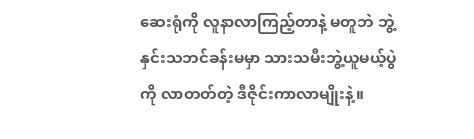ဆေးရုံကို လူနာလာကြည့်တာနဲ့ မတူဘဲ ဘွဲ့နှင်းသဘင်ခန်းမမှာ သားသမီးဘွဲ့ယူမယ့်ပွဲကို လာတတ်တဲ့ ဒီဇိုင်းကာလာမျိုးနဲ့။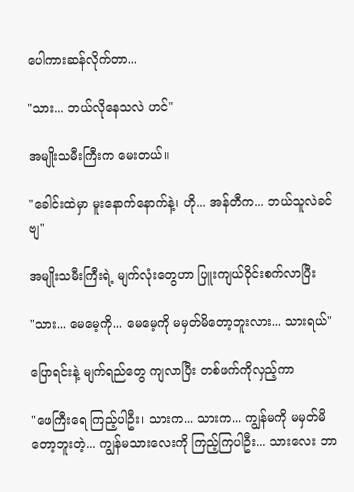ပေါကားဆန်လိုက်တာ...

"သား... ဘယ်လိုနေသလဲ ဟင်"

အမျိုးသမီးကြီးက မေးတယ်။

"ခေါင်းထဲမှာ မူးနောက်နောက်နဲ့၊ ဟို... အန်တီက... ဘယ်သူလဲခင်ဗျ"

အမျိုးသမီးကြီးရဲ့ မျက်လုံးတွေဟာ ပြူးကျယ်ဝိုင်းစက်လာပြီး

"သား... မေမေ့ကို... မေမေ့ကို မမှတ်မိတော့ဘူးလား... သားရယ်"

ပြောရင်းနဲ့ မျက်ရည်တွေ ကျလာပြီး တစ်ဖက်ကိုလှည့်ကာ

"ဖေကြီးရေ ကြည့်ပါဦး၊ သားက... သားက... ကျွန်မကို မမှတ်မိတော့ဘူးတဲ့... ကျွန်မသားလေးကို ကြည့်ကြပါဦး... သားလေး ဘာ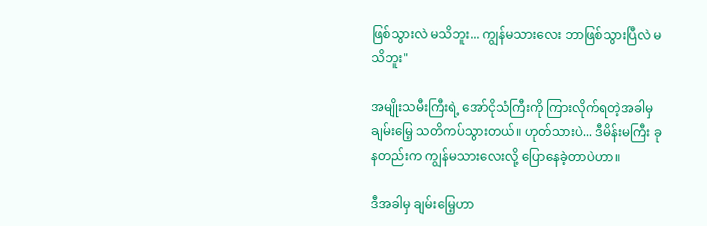ဖြစ်သွားလဲ မသိဘူး... ကျွန်မသားလေး ဘာဖြစ်သွားပြီလဲ မသိဘူး"

အမျိုးသမီးကြီးရဲ့ အော်ငိုသံကြီးကို ကြားလိုက်ရတဲ့အခါမှ ချမ်းမြေ့ သတိကပ်သွားတယ်။ ဟုတ်သားပဲ... ဒီမိန်းမကြီး ခုနတည်းက ကျွန်မသားလေးလို့ ပြောနေခဲ့တာပဲဟာ။

ဒီအခါမှ ချမ်းမြေ့ဟာ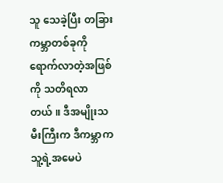သူ သေခဲ့ပြီး တခြားကမ္ဘာတစ်ခုကို ရောက်လာတဲ့အဖြစ်ကို သတိရလာတယ်။ ဒီအမျိုးသမီးကြီးက ဒီကမ္ဘာက သူ့ရဲ့အမေပဲ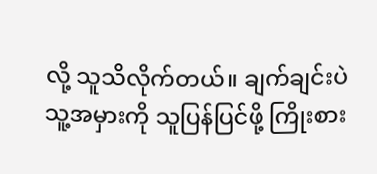လို့ သူသိလိုက်တယ်။ ချက်ချင်းပဲ သူ့အမှားကို သူပြန်ပြင်ဖို့ ကြိုးစား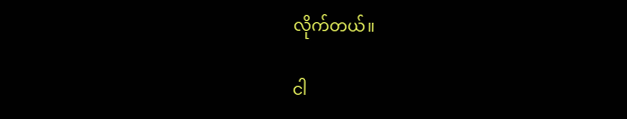လိုက်တယ်။

ငါ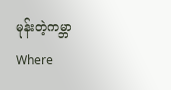မုန်းတဲ့ကမ္ဘာWhere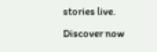stories live. Discover now